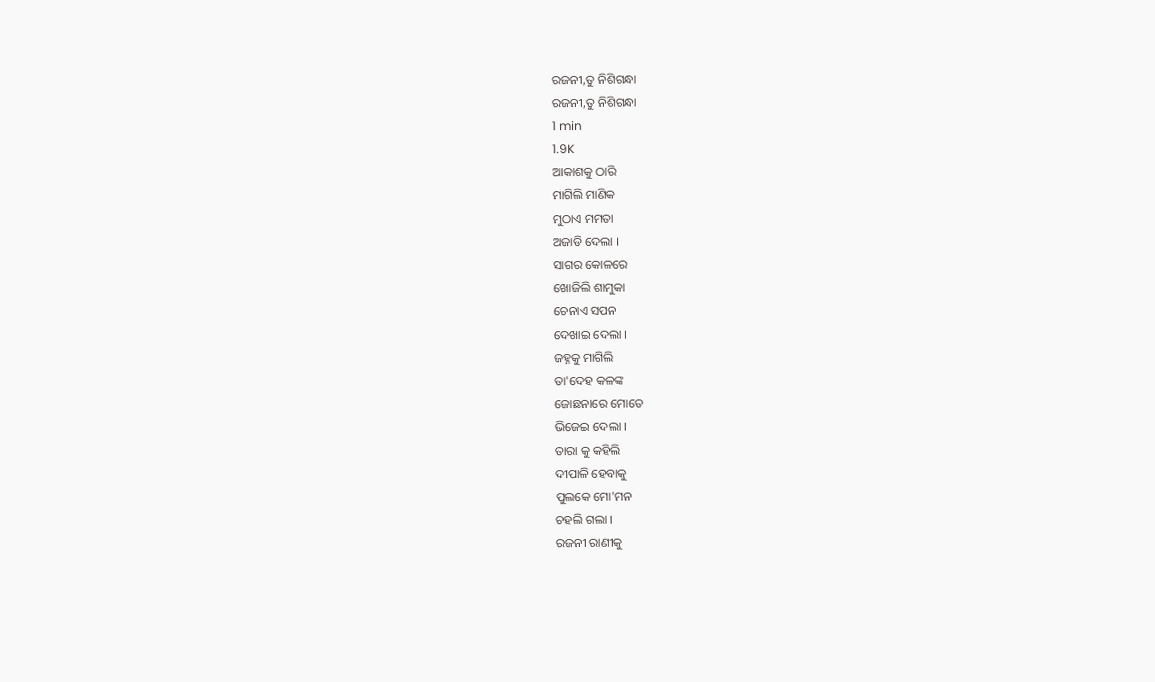ରଜନୀ,ତୁ ନିଶିଗନ୍ଧା
ରଜନୀ,ତୁ ନିଶିଗନ୍ଧା
1 min
1.9K
ଆକାଶକୁ ଠାରି
ମାଗିଲି ମାଣିକ
ମୁଠାଏ ମମତା
ଅଜାଡି ଦେଲା ।
ସାଗର କୋଳରେ
ଖୋଜିଲି ଶାମୁକା
ଚେନାଏ ସପନ
ଦେଖାଇ ଦେଲା ।
ଜହ୍ନକୁ ମାଗିଲି
ତା'ଦେହ କଳଙ୍କ
ଜୋଛନାରେ ମୋତେ
ଭିଜେଇ ଦେଲା ।
ତାରା କୁ କହିଲି
ଦୀପାଳି ହେବାକୁ
ପୁଲକେ ମୋ'ମନ
ଚହଲି ଗଲା ।
ରଜନୀ ରାଣୀକୁ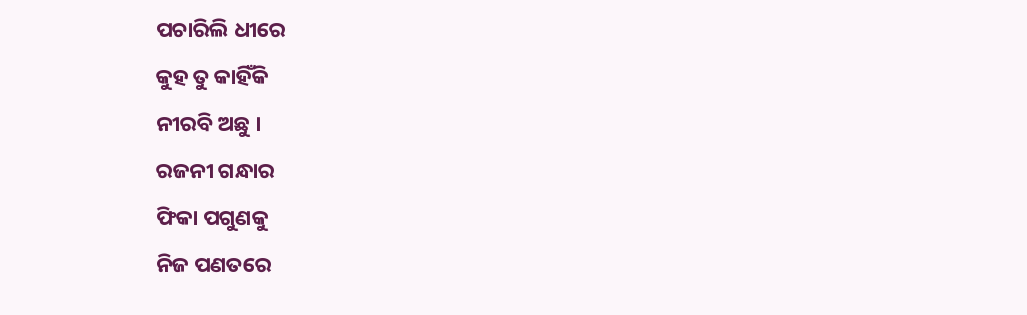ପଚାରିଲି ଧୀରେ
କୁହ ତୁ କାହିଁକି
ନୀରବି ଅଛୁ ।
ରଜନୀ ଗନ୍ଧାର
ଫିକା ପଗୁଣକୁ
ନିଜ ପଣତରେ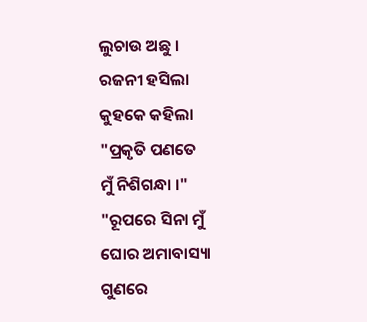ଲୁଚାଉ ଅଛୁ ।
ରଜନୀ ହସିଲା
କୁହକେ କହିଲା
"ପ୍ରକୃତି ପଣତେ
ମୁଁ ନିଶିଗନ୍ଧା ।"
"ରୂପରେ ସିନା ମୁଁ
ଘୋର ଅମାବାସ୍ୟା
ଗୁଣରେ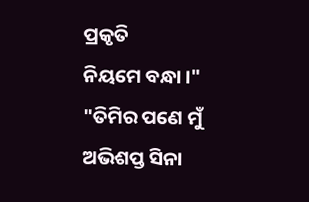ପ୍ରକୃତି
ନିୟମେ ବନ୍ଧା ।"
"ତିମିର ପଣେ ମୁଁ
ଅଭିଶପ୍ତ ସିନା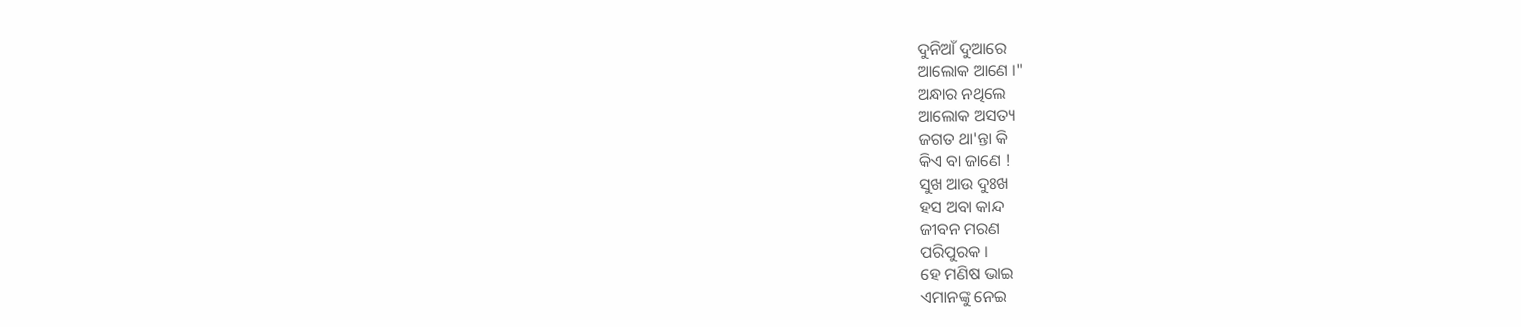ଦୁନିଆଁ ଦୁଆରେ
ଆଲୋକ ଆଣେ ।"
ଅନ୍ଧାର ନଥିଲେ
ଆଲୋକ ଅସତ୍ୟ
ଜଗତ ଥା'ନ୍ତା କି
କିଏ ବା ଜାଣେ !
ସୁଖ ଆଉ ଦୁଃଖ
ହସ ଅବା କାନ୍ଦ
ଜୀବନ ମରଣ
ପରିପୁରକ ।
ହେ ମଣିଷ ଭାଇ
ଏମାନଙ୍କୁ ନେଇ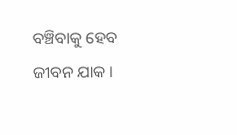ବଞ୍ଚିବାକୁ ହେବ
ଜୀବନ ଯାକ ।